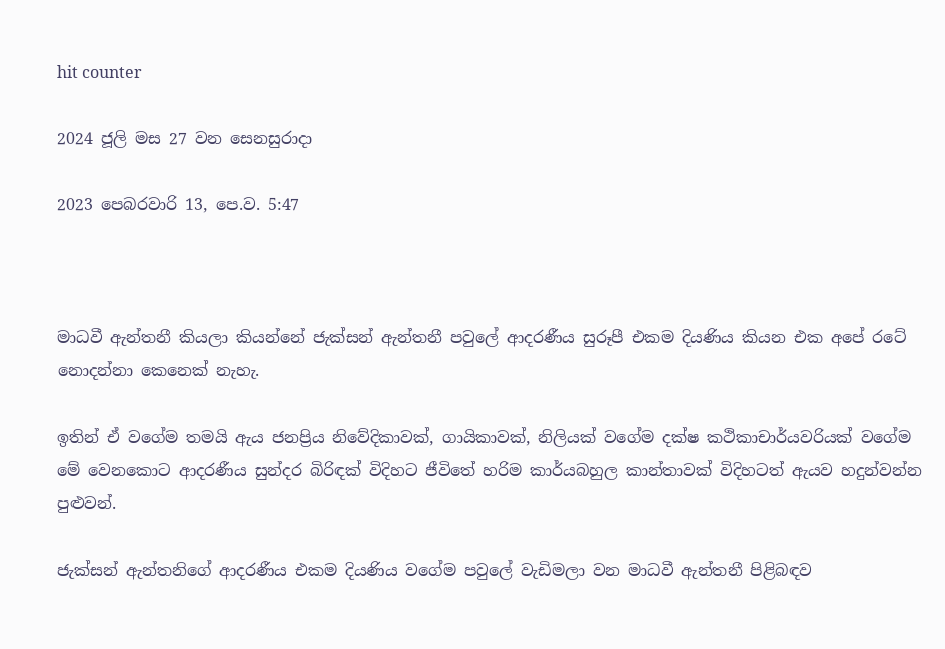hit counter

2024 ජූලි මස 27 වන සෙනසුරාදා

2023 පෙබරවාරි 13, පෙ.ව. 5:47



මාධවී ඇන්තනී කියලා කියන්නේ ජැක්සන් ඇන්තනී පවුලේ ආදරණීය සුරූපී එකම දියණිය කියන එක අපේ රටේ නොදන්නා කෙනෙක් නැහැ.

ඉතින් ඒ වගේම තමයි ඇය ජනප්‍රිය නිවේදිකාවක්, ගායිකාවක්, නිලියක් වගේම දක්ෂ කථිකාචාර්යවරියක් වගේම මේ වෙනකොට ආදරණීය සුන්දර බිරිඳක් විදිහට ජීවිතේ හරිම කාර්යබහුල කාන්තාවක් විදිහටත් ඇයව හදුන්වන්න පුළුවන්.

ජැක්සන් ඇන්තනිගේ ආදරණීය එකම දියණිය වගේම පවුලේ වැඩිමලා වන මාධවී ඇන්තනී පිළිබඳව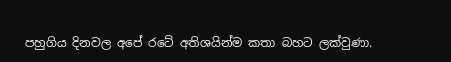පහුගිය දිනවල අපේ රටේ අතිශයින්ම කතා බහට ලක්වුණා.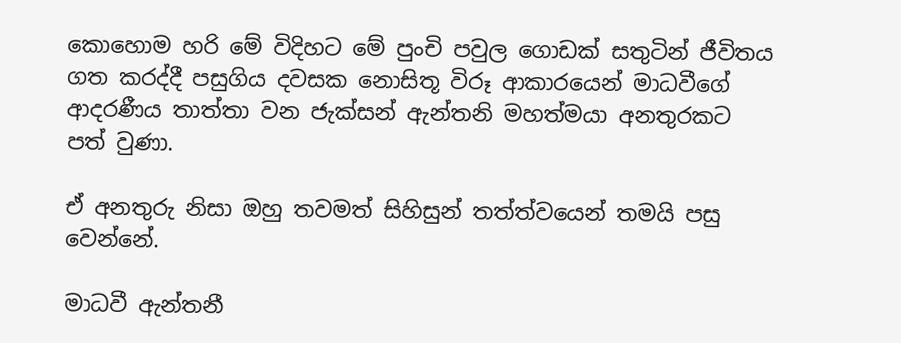කොහොම හරි මේ විදිහට මේ පුංචි පවුල ගොඩක් සතුටින් ජීවිතය ගත කරද්දී පසුගිය දවසක නොසිතූ විරූ ආකාරයෙන් මාධවීගේ ආදරණීය තාත්තා වන ජැක්සන් ඇන්තනි මහත්මයා අනතුරකට පත් වුණා.

ඒ අනතුරු නිසා ඔහු තවමත් සිහිසුන් තත්ත්වයෙන් තමයි පසු වෙන්නේ.

මාධවී ඇන්තනී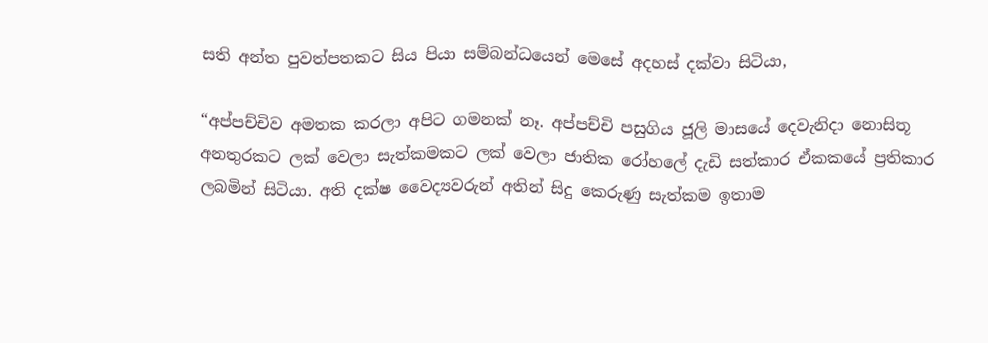සති අන්ත පුවත්පතකට සිය පියා සම්බන්ධයෙන් මෙසේ අදහස් දක්වා සිටියා,

“අප්පච්චිව අමතක කරලා අපිට ගමනක් නෑ. අප්පච්චි පසුගිය ජූලි මාසයේ දෙවැනිදා නොසිතූ අනතුරකට ලක් වෙලා සැත්කමකට ලක් වෙලා ජාතික රෝහලේ දැඩි සත්කාර ඒකකයේ ප්‍රතිකාර ලබමින් සිටියා. අති දක්ෂ වෛද්‍යවරුන් අතින් සිදු කෙරුණු සැත්කම ඉතාම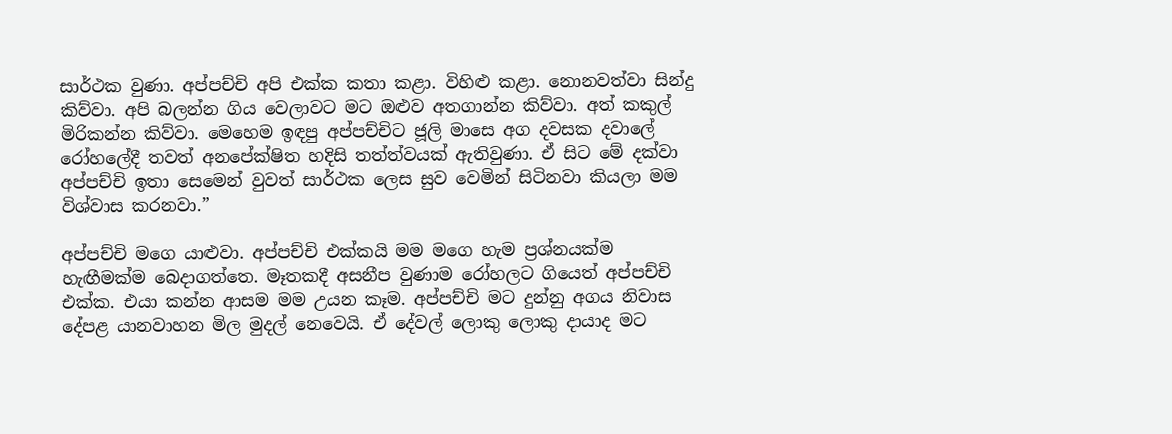සාර්ථක වුණා. අප්පච්චි අපි එක්ක කතා කළා. විහිළු කළා. නොනවත්වා සින්දු කිව්වා. අපි බලන්න ගිය වෙලාවට මට ඔළුව අතගාන්න කිව්වා. අත් කකුල් මිරිකන්න කිව්වා. මෙහෙම ඉඳපු අප්පච්චිට ජූලි මාසෙ අග දවසක දවාලේ රෝහලේදී තවත් අනපේක්ෂිත හදිසි තත්ත්වයක් ඇතිවුණා. ඒ සිට මේ දක්වා අප්පච්චි ඉතා සෙමෙන් වුවත් සාර්ථක ලෙස සුව වෙමින් සිටිනවා කියලා මම විශ්වාස කරනවා.”

අප්පච්චි මගෙ යාළුවා. අප්පච්චි එක්කයි මම මගෙ හැම ප්‍රශ්නයක්ම හැඟීමක්ම බෙදාගත්තෙ. මෑතකදී අසනීප වුණාම රෝහලට ගියෙත් අප්පච්චි එක්ක. එයා කන්න ආසම මම උයන කෑම. අප්පච්චි මට දුන්නු අගය නිවාස දේපළ යානවාහන මිල මුදල් නෙවෙයි. ඒ දේවල් ලොකු ලොකු දායාද මට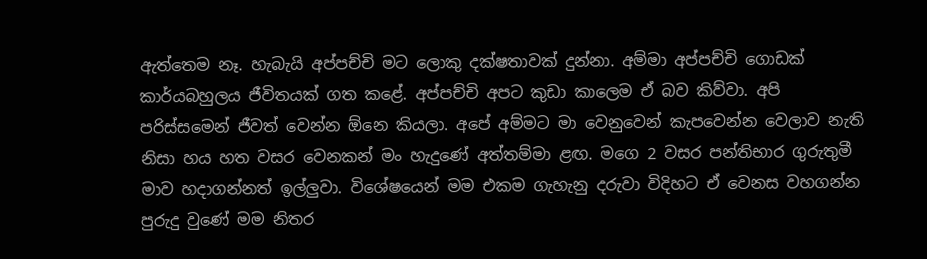ඇත්තෙම නෑ. හැබැයි අප්පච්චි මට ලොකු දක්ෂතාවක් දුන්නා. අම්මා අප්පච්චි ගොඩක් කාර්යබහුලය ජීවිතයක් ගත කළේ. අප්පච්චි අපට කුඩා කාලෙම ඒ බව කිව්වා. අපි පරිස්සමෙන් ජීවත් වෙන්න ඕනෙ කියලා. අපේ අම්මට මා වෙනුවෙන් කැපවෙන්න වෙලාව නැති නිසා හය හත වසර වෙනකන් මං හැදුණේ අත්තම්මා ළඟ. මගෙ 2 වසර පන්තිභාර ගුරුතුමී මාව හදාගන්නත් ඉල්ලුවා. විශේෂයෙන් මම එකම ගැහැනු දරුවා විදිහට ඒ වෙනස වහගන්න පුරුදු වුණේ මම නිතර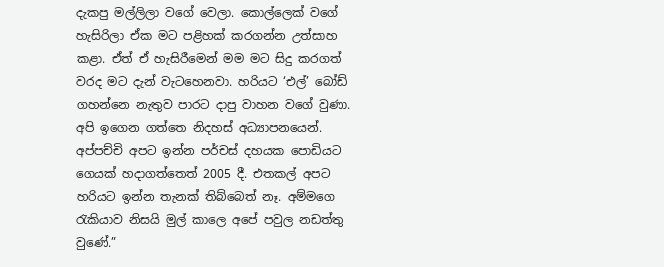දැකපු මල්ලිලා වගේ වෙලා. කොල්ලෙක් වගේ හැසිරිලා ඒක මට පළිහක් කරගන්න උත්සාහ කළා. ඒත් ඒ හැසිරීමෙන් මම මට සිදු කරගත් වරද මට දැන් වැටහෙනවා. හරියට ‘එල්’ බෝඩ් ගහන්නෙ නැතුව පාරට දාපු වාහන වගේ වුණා. අපි ඉගෙන ගත්තෙ නිදහස් අධ්‍යාපනයෙන්. අප්පච්චි අපට ඉන්න පර්චස් දහයක පොඩියට ගෙයක් හදාගත්තෙත් 2005 දී. එතකල් අපට හරියට ඉන්න තැනක් තිබ්බෙත් නෑ. අම්මගෙ රැකියාව නිසයි මුල් කාලෙ අපේ පවුල නඩත්තු වුණේ.”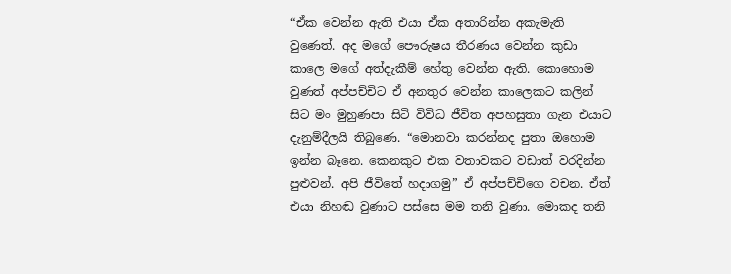“ඒක වෙන්න ඇති එයා ඒක අතාරින්න අකැමැති වුණෙත්. අද මගේ පෞරුෂය තීරණය වෙන්න කුඩා කාලෙ මගේ අත්දැකීම් හේතු වෙන්න ඇති. කොහොම වුණත් අප්පච්චිට ඒ අනතුර වෙන්න කාලෙකට කලින් සිට මං මුහුණපා සිටි විවිධ ජීවිත අපහසුතා ගැන එයාට දැනුම්දීලයි තිබුණෙ. “මොනවා කරන්නද පුතා ඔහොම ඉන්න බෑනෙ. කෙනකුට එක වතාවකට වඩාත් වරදින්න පුළුවන්. අපි ජීවිතේ හදාගමු” ඒ අප්පච්චිගෙ වචන. ඒත් එයා නිහඬ වුණාට පස්සෙ මම තනි වුණා. මොකද තනි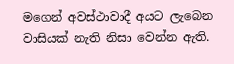මගෙන් අවස්ථාවාදී අයට ලැබෙන වාසියක් නැති නිසා වෙන්න ඇති.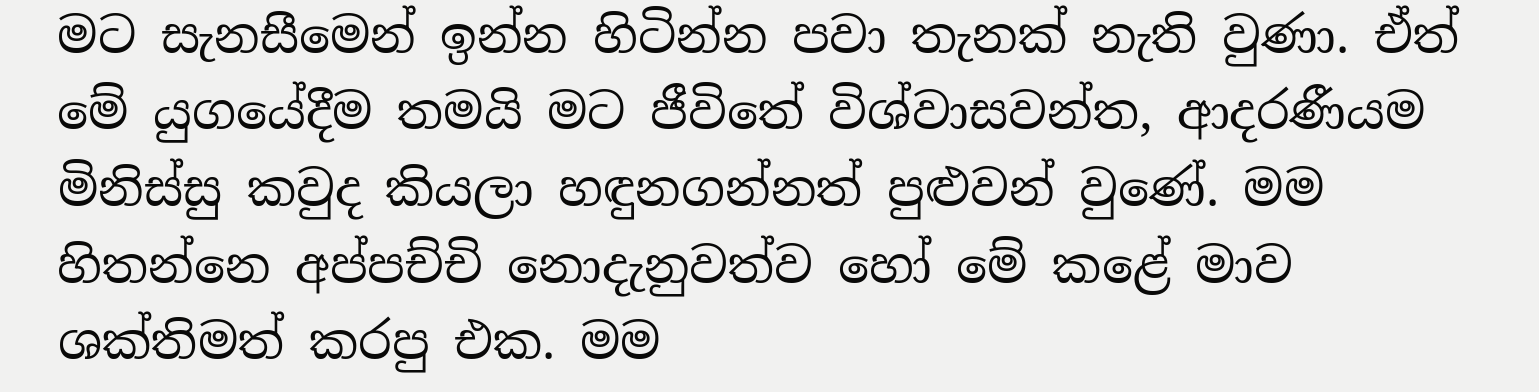මට සැනසීමෙන් ඉන්න හිටින්න පවා තැනක් නැති වුණා. ඒත් මේ යුගයේදීම තමයි මට ජීවිතේ විශ්වාසවන්ත, ආදරණීයම මිනිස්සු කවුද කියලා හඳුනගන්නත් පුළුවන් වුණේ. මම හිතන්නෙ අප්පච්චි නොදැනුවත්ව හෝ මේ කළේ මාව ශක්තිමත් කරපු එක. මම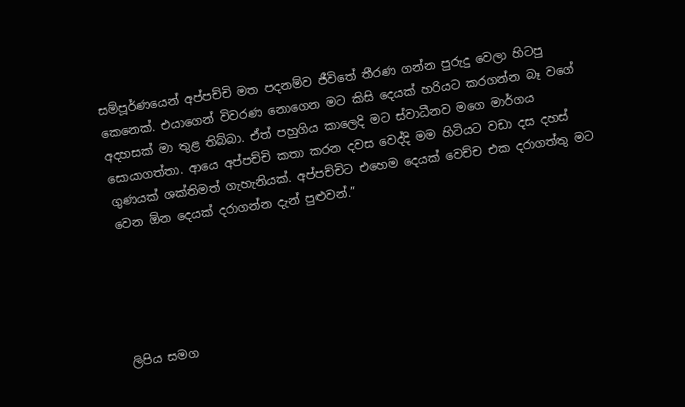සම්පූර්ණයෙන් අප්පච්චි මත පදනම්ව ජීවිතේ තීරණ ගන්න පුරුදු වෙලා හිටපු කෙනෙක්. එයාගෙන් විවරණ නොගෙන මට කිසි දෙයක් හරියට කරගන්න බෑ වගේ අදහසක් මා තුළ තිබ්බා. ඒත් පහුගිය කාලෙදි මට ස්වාධීනව මගෙ මාර්ගය සොයාගත්තා. ආයෙ අප්පච්චි කතා කරන දවස වෙද්දි මම හිටියට වඩා දස දහස් ගුණයක් ශක්තිමත් ගැහැනියක්. අප්පච්චිට එහෙම දෙයක් වෙච්ච එක දරාගත්තු මට වෙන ඕන දෙයක් දරාගන්න දැන් පුළුවන්.”





ලිපිය සමග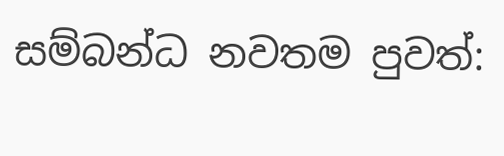සම්බන්ධ නවතම පුවත්: